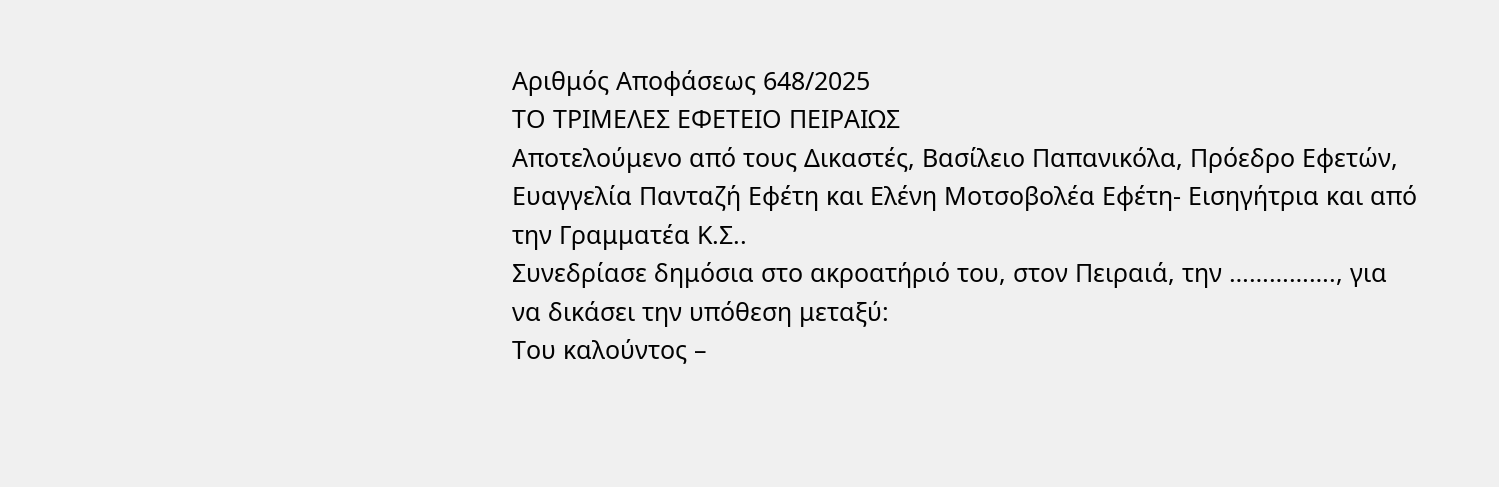Αριθμός Αποφάσεως 648/2025
ΤΟ ΤΡΙΜΕΛΕΣ ΕΦΕΤΕΙΟ ΠΕΙΡΑΙΩΣ
Αποτελούμενο από τους Δικαστές, Βασίλειο Παπανικόλα, Πρόεδρο Εφετών, Ευαγγελία Πανταζή Εφέτη και Ελένη Μοτσοβολέα Εφέτη- Εισηγήτρια και από την Γραμματέα K.Σ..
Συνεδρίασε δημόσια στο ακροατήριό του, στον Πειραιά, την ……………., για να δικάσει την υπόθεση μεταξύ:
Του καλούντος –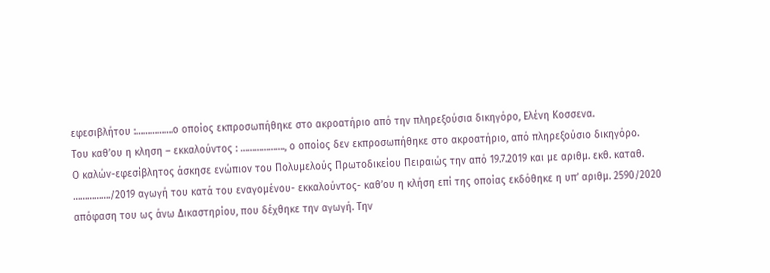εφεσιβλήτου :…………….ο οποίος εκπροσωπήθηκε στο ακροατήριο από την πληρεξούσια δικηγόρο, Ελένη Κοσσενα.
Του καθ’ου η κληση – εκκαλούντος : ………………., ο οποίος δεν εκπροσωπήθηκε στο ακροατήριο, από πληρεξούσιο δικηγόρο.
Ο καλών-εφεσίβλητος άσκησε ενώπιον του Πολυμελούς Πρωτοδικείου Πειραιώς την από 19.7.2019 και με αριθμ. εκθ. καταθ. ……………./2019 αγωγή του κατά του εναγομένου- εκκαλούντος- καθ’ου η κλήση επί της οποίας εκδόθηκε η υπ’ αριθμ. 2590/2020 απόφαση του ως άνω Δικαστηρίου, που δέχθηκε την αγωγή. Την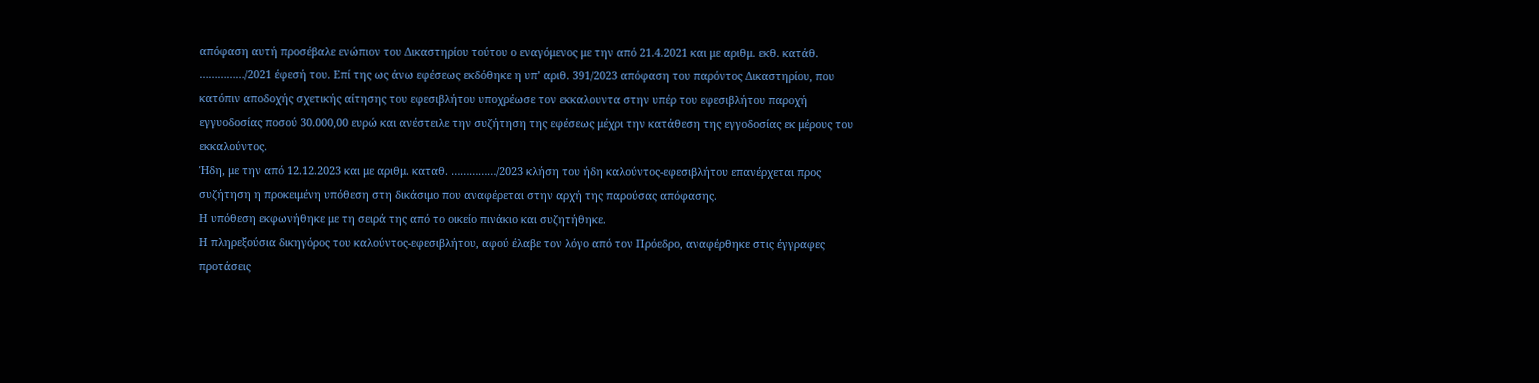απόφαση αυτή προσέβαλε ενώπιον του Δικαστηρίου τούτου ο εναγόμενος με την από 21.4.2021 και με αριθμ. εκθ. κατάθ. ……………/2021 έφεσή του. Επί της ως άνω εφέσεως εκδόθηκε η υπ’ αριθ. 391/2023 απόφαση του παρόντος Δικαστηρίου, που κατόπιν αποδοχής σχετικής αίτησης του εφεσιβλήτου υποχρέωσε τον εκκαλουντα στην υπέρ του εφεσιβλήτου παροχή εγγυοδοσίας ποσού 30.000,00 ευρώ και ανέστειλε την συζήτηση της εφέσεως μέχρι την κατάθεση της εγγοδοσίας εκ μέρους του εκκαλούντος.
Ήδη, με την από 12.12.2023 και με αριθμ. καταθ. ……………/2023 κλήση του ήδη καλούντος-εφεσιβλήτου επανέρχεται προς συζήτηση η προκειμένη υπόθεση στη δικάσιμο που αναφέρεται στην αρχή της παρούσας απόφασης.
Η υπόθεση εκφωνήθηκε με τη σειρά της από το οικείο πινάκιο και συζητήθηκε.
Η πληρεξούσια δικηγόρος του καλούντος-εφεσιβλήτου, αφού έλαβε τον λόγο από τον Πρόεδρο, αναφέρθηκε στις έγγραφες προτάσεις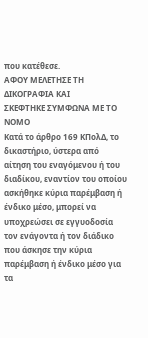που κατέθεσε.
ΑΦΟΥ ΜΕΛΕΤΗΣΕ ΤΗ ΔΙΚΟΓΡΑΦΙΑ ΚΑΙ
ΣΚΕΦΤΗΚΕ ΣΥΜΦΩΝΑ ΜΕ ΤΟ ΝΟΜΟ
Κατά το άρθρο 169 ΚΠολΔ, το δικαστήριο, ύστερα από αίτηση του εναγόμενου ή του διαδίκου, εναντίον του οποίου ασκήθηκε κύρια παρέμβαση ή ένδικο μέσο, μπορεί να υποχρεώσει σε εγγυοδοσία τον ενάγοντα ή τον διάδικο που άσκησε την κύρια παρέμβαση ή ένδικο μέσο για τα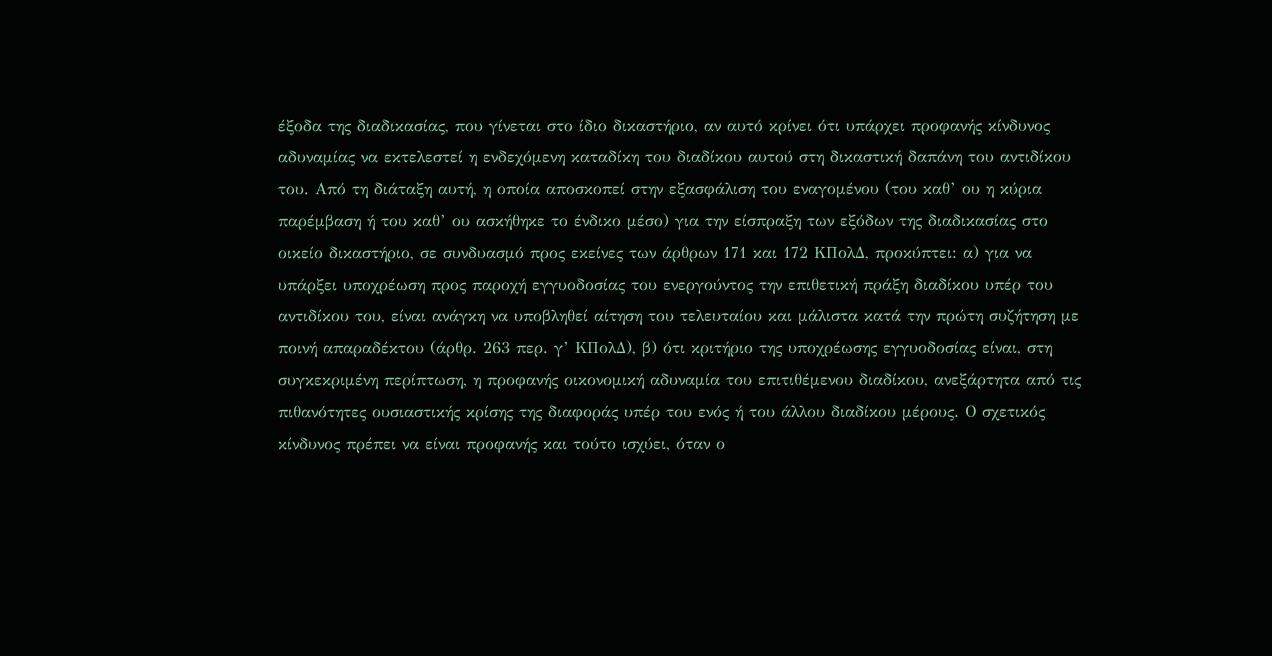έξοδα της διαδικασίας, που γίνεται στο ίδιο δικαστήριο, αν αυτό κρίνει ότι υπάρχει προφανής κίνδυνος αδυναμίας να εκτελεστεί η ενδεχόμενη καταδίκη του διαδίκου αυτού στη δικαστική δαπάνη του αντιδίκου του. Από τη διάταξη αυτή, η οποία αποσκοπεί στην εξασφάλιση του εναγομένου (του καθ’ ου η κύρια παρέμβαση ή του καθ’ ου ασκήθηκε το ένδικο μέσο) για την είσπραξη των εξόδων της διαδικασίας στο οικείο δικαστήριο, σε συνδυασμό προς εκείνες των άρθρων 171 και 172 ΚΠολΔ, προκύπτει: α) για να υπάρξει υποχρέωση προς παροχή εγγυοδοσίας του ενεργούντος την επιθετική πράξη διαδίκου υπέρ του αντιδίκου του, είναι ανάγκη να υποβληθεί αίτηση του τελευταίου και μάλιστα κατά την πρώτη συζήτηση με ποινή απαραδέκτου (άρθρ. 263 περ. γ’ ΚΠολΔ), β) ότι κριτήριο της υποχρέωσης εγγυοδοσίας είναι, στη συγκεκριμένη περίπτωση, η προφανής οικονομική αδυναμία του επιτιθέμενου διαδίκου, ανεξάρτητα από τις πιθανότητες ουσιαστικής κρίσης της διαφοράς υπέρ του ενός ή του άλλου διαδίκου μέρους. Ο σχετικός κίνδυνος πρέπει να είναι προφανής και τούτο ισχύει, όταν ο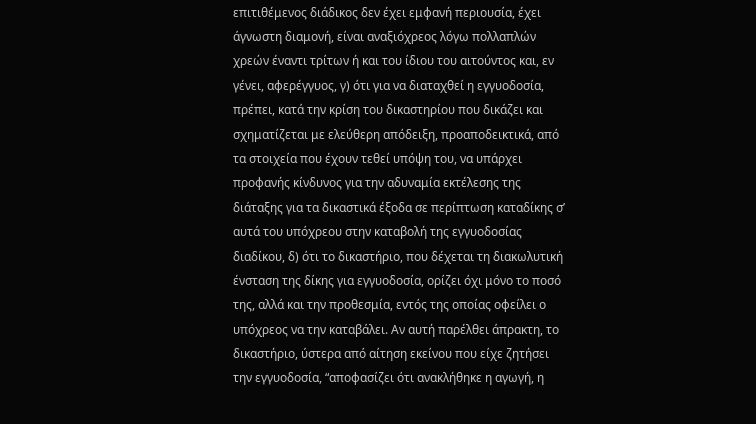επιτιθέμενος διάδικος δεν έχει εμφανή περιουσία, έχει άγνωστη διαμονή, είναι αναξιόχρεος λόγω πολλαπλών χρεών έναντι τρίτων ή και του ίδιου του αιτούντος και, εν γένει, αφερέγγυος, γ) ότι για να διαταχθεί η εγγυοδοσία, πρέπει, κατά την κρίση του δικαστηρίου που δικάζει και σχηματίζεται με ελεύθερη απόδειξη, προαποδεικτικά, από τα στοιχεία που έχουν τεθεί υπόψη του, να υπάρχει προφανής κίνδυνος για την αδυναμία εκτέλεσης της διάταξης για τα δικαστικά έξοδα σε περίπτωση καταδίκης σ’ αυτά του υπόχρεου στην καταβολή της εγγυοδοσίας διαδίκου, δ) ότι το δικαστήριο, που δέχεται τη διακωλυτική ένσταση της δίκης για εγγυοδοσία, ορίζει όχι μόνο το ποσό της, αλλά και την προθεσμία, εντός της οποίας οφείλει ο υπόχρεος να την καταβάλει. Αν αυτή παρέλθει άπρακτη, το δικαστήριο, ύστερα από αίτηση εκείνου που είχε ζητήσει την εγγυοδοσία, “αποφασίζει ότι ανακλήθηκε η αγωγή, η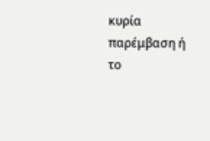κυρία παρέμβαση ή το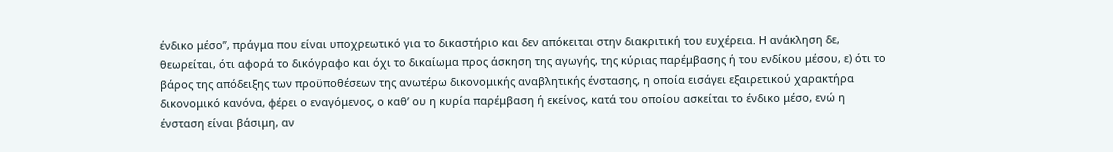ένδικο μέσο”, πράγμα που είναι υποχρεωτικό για το δικαστήριο και δεν απόκειται στην διακριτική του ευχέρεια. Η ανάκληση δε, θεωρείται, ότι αφορά το δικόγραφο και όχι το δικαίωμα προς άσκηση της αγωγής, της κύριας παρέμβασης ή του ενδίκου μέσου, ε) ότι το βάρος της απόδειξης των προϋποθέσεων της ανωτέρω δικονομικής αναβλητικής ένστασης, η οποία εισάγει εξαιρετικού χαρακτήρα δικονομικό κανόνα, φέρει ο εναγόμενος, ο καθ’ ου η κυρία παρέμβαση ή εκείνος, κατά του οποίου ασκείται το ένδικο μέσο, ενώ η ένσταση είναι βάσιμη, αν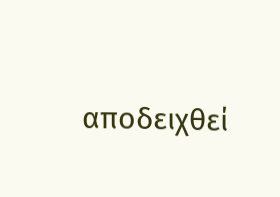αποδειχθεί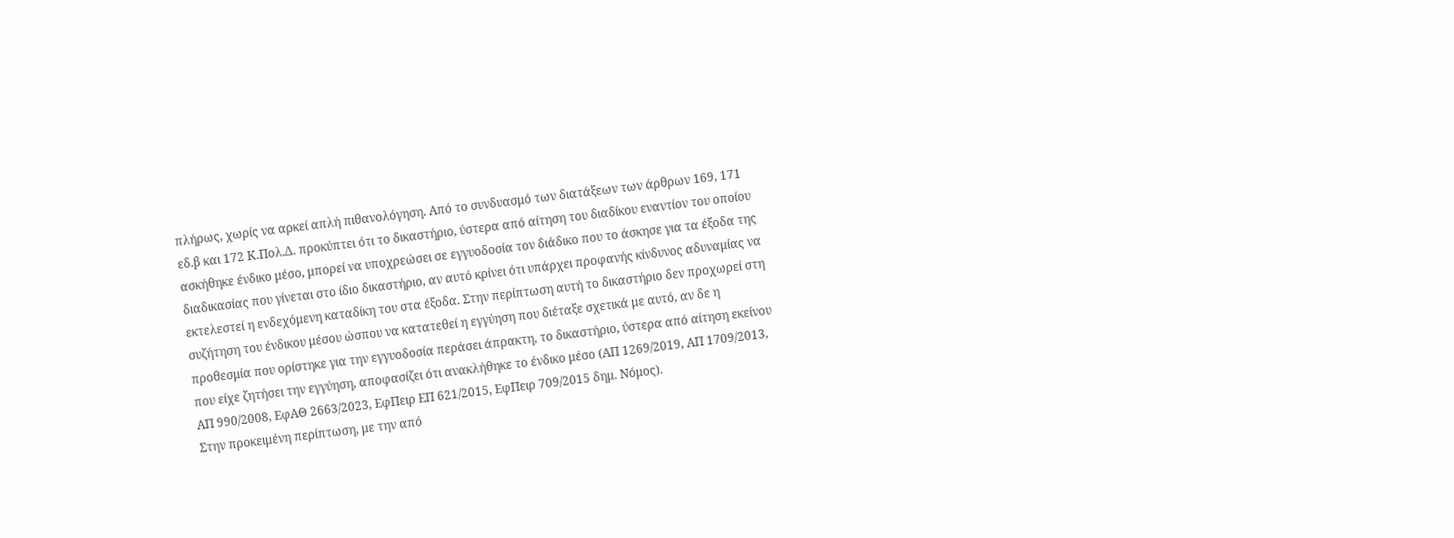πλήρως, χωρίς να αρκεί απλή πιθανολόγηση. Από το συνδυασμό των διατάξεων των άρθρων 169, 171 εδ.β και 172 Κ.Πολ.Δ. προκύπτει ότι το δικαστήριο, ύστερα από αίτηση του διαδίκου εναντίον του οποίου ασκήθηκε ένδικο μέσο, μπορεί να υποχρεώσει σε εγγυοδοσία τον διάδικο που το άσκησε για τα έξοδα της διαδικασίας που γίνεται στο ίδιο δικαστήριο, αν αυτό κρίνει ότι υπάρχει προφανής κίνδυνος αδυναμίας να εκτελεστεί η ενδεχόμενη καταδίκη του στα έξοδα. Στην περίπτωση αυτή το δικαστήριο δεν προχωρεί στη συζήτηση του ένδικου μέσου ώσπου να κατατεθεί η εγγύηση που διέταξε σχετικά με αυτό, αν δε η προθεσμία που ορίστηκε για την εγγυοδοσία περάσει άπρακτη, το δικαστήριο, ύστερα από αίτηση εκείνου που είχε ζητήσει την εγγύηση, αποφασίζει ότι ανακλήθηκε το ένδικο μέσο (ΑΠ 1269/2019, ΑΠ 1709/2013, ΑΠ 990/2008, ΕφΑΘ 2663/2023, ΕφΠειρ ΕΠ 621/2015, ΕφΠειρ 709/2015 δημ. Νόμος).
Στην προκειμένη περίπτωση, με την από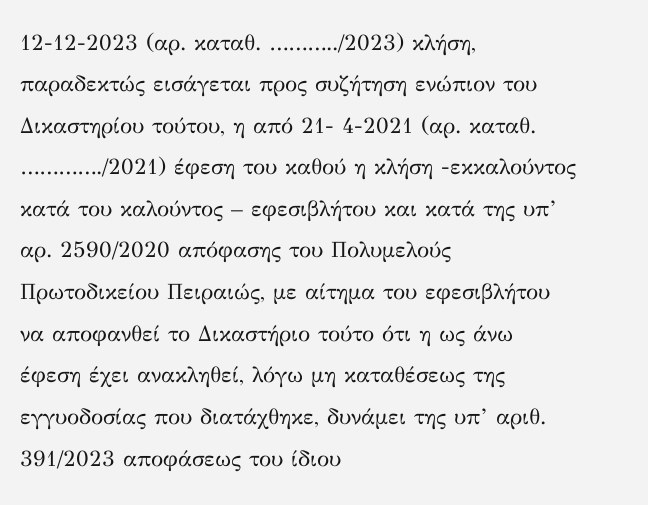12-12-2023 (αρ. καταθ. ………../2023) κλήση, παραδεκτώς εισάγεται προς συζήτηση ενώπιον του Δικαστηρίου τούτου, η από 21- 4-2021 (αρ. καταθ. …………./2021) έφεση του καθού η κλήση -εκκαλούντος κατά του καλούντος – εφεσιβλήτου και κατά της υπ’ αρ. 2590/2020 απόφασης του Πολυμελούς Πρωτοδικείου Πειραιώς, με αίτημα του εφεσιβλήτου να αποφανθεί το Δικαστήριο τούτο ότι η ως άνω έφεση έχει ανακληθεί, λόγω μη καταθέσεως της εγγυοδοσίας που διατάχθηκε, δυνάμει της υπ’ αριθ. 391/2023 αποφάσεως του ίδιου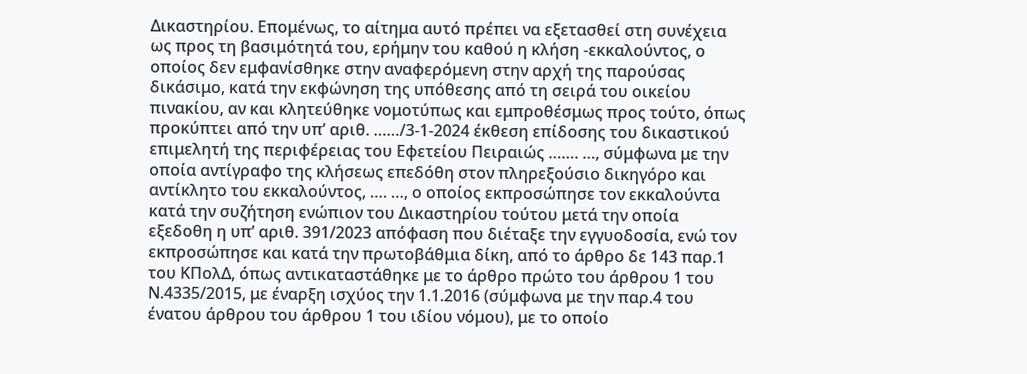Δικαστηρίου. Επομένως, το αίτημα αυτό πρέπει να εξετασθεί στη συνέχεια ως προς τη βασιμότητά του, ερήμην του καθού η κλήση -εκκαλούντος, ο οποίος δεν εμφανίσθηκε στην αναφερόμενη στην αρχή της παρούσας δικάσιμο, κατά την εκφώνηση της υπόθεσης από τη σειρά του οικείου πινακίου, αν και κλητεύθηκε νομοτύπως και εμπροθέσμως προς τούτο, όπως προκύπτει από την υπ’ αριθ. ……/3-1-2024 έκθεση επίδοσης του δικαστικού επιμελητή της περιφέρειας του Εφετείου Πειραιώς ……. …, σύμφωνα με την οποία αντίγραφο της κλήσεως επεδόθη στον πληρεξούσιο δικηγόρο και αντίκλητο του εκκαλούντος, …. …, ο οποίος εκπροσώπησε τον εκκαλούντα κατά την συζήτηση ενώπιον του Δικαστηρίου τούτου μετά την οποία εξεδοθη η υπ’ αριθ. 391/2023 απόφαση που διέταξε την εγγυοδοσία, ενώ τον εκπροσώπησε και κατά την πρωτοβάθμια δίκη, από το άρθρο δε 143 παρ.1 του ΚΠολΔ, όπως αντικαταστάθηκε με το άρθρο πρώτο του άρθρου 1 του Ν.4335/2015, με έναρξη ισχύος την 1.1.2016 (σύμφωνα με την παρ.4 του ένατου άρθρου του άρθρου 1 του ιδίου νόμου), με το οποίο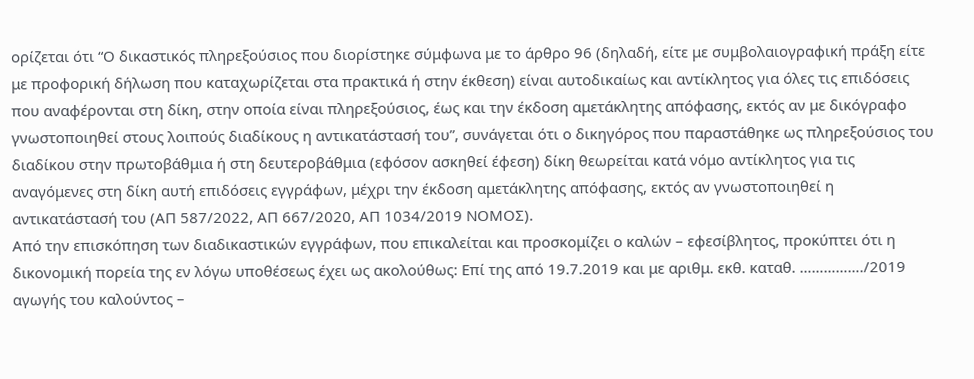ορίζεται ότι “Ο δικαστικός πληρεξούσιος που διορίστηκε σύμφωνα με το άρθρο 96 (δηλαδή, είτε με συμβολαιογραφική πράξη είτε με προφορική δήλωση που καταχωρίζεται στα πρακτικά ή στην έκθεση) είναι αυτοδικαίως και αντίκλητος για όλες τις επιδόσεις που αναφέρονται στη δίκη, στην οποία είναι πληρεξούσιος, έως και την έκδοση αμετάκλητης απόφασης, εκτός αν με δικόγραφο γνωστοποιηθεί στους λοιπούς διαδίκους η αντικατάστασή του”, συνάγεται ότι ο δικηγόρος που παραστάθηκε ως πληρεξούσιος του διαδίκου στην πρωτοβάθμια ή στη δευτεροβάθμια (εφόσον ασκηθεί έφεση) δίκη θεωρείται κατά νόμο αντίκλητος για τις αναγόμενες στη δίκη αυτή επιδόσεις εγγράφων, μέχρι την έκδοση αμετάκλητης απόφασης, εκτός αν γνωστοποιηθεί η αντικατάστασή του (ΑΠ 587/2022, ΑΠ 667/2020, ΑΠ 1034/2019 ΝΟΜΟΣ).
Από την επισκόπηση των διαδικαστικών εγγράφων, που επικαλείται και προσκομίζει ο καλών – εφεσίβλητος, προκύπτει ότι η δικονομική πορεία της εν λόγω υποθέσεως έχει ως ακολούθως: Επί της από 19.7.2019 και με αριθμ. εκθ. καταθ. ……………./2019 αγωγής του καλούντος –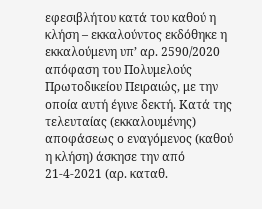εφεσιβλήτου κατά του καθού η κλήση – εκκαλούντος εκδόθηκε η εκκαλούμενη υπ’ αρ. 2590/2020 απόφαση του Πολυμελούς Πρωτοδικείου Πειραιώς, με την οποία αυτή έγινε δεκτή. Κατά της τελευταίας (εκκαλουμένης) αποφάσεως ο εναγόμενος (καθού η κλήση) άσκησε την από 21-4-2021 (αρ. καταθ.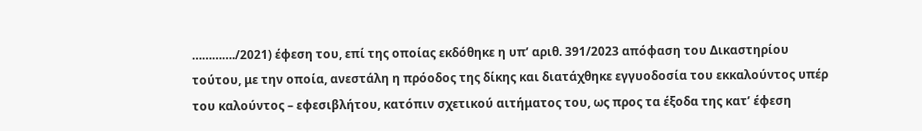…………./2021) έφεση του, επί της οποίας εκδόθηκε η υπ’ αριθ. 391/2023 απόφαση του Δικαστηρίου τούτου, με την οποία, ανεστάλη η πρόοδος της δίκης και διατάχθηκε εγγυοδοσία του εκκαλούντος υπέρ του καλούντος – εφεσιβλήτου, κατόπιν σχετικού αιτήματος του, ως προς τα έξοδα της κατ’ έφεση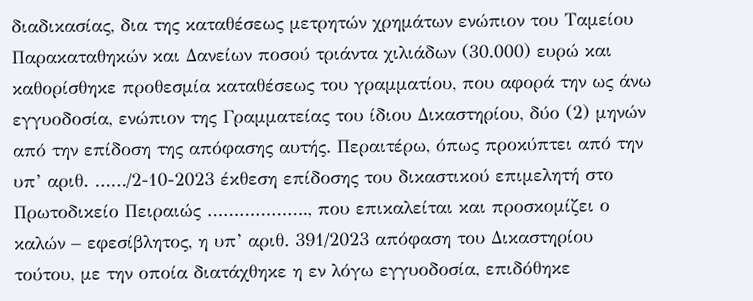διαδικασίας, δια της καταθέσεως μετρητών χρημάτων ενώπιον του Ταμείου Παρακαταθηκών και Δανείων ποσού τριάντα χιλιάδων (30.000) ευρώ και καθορίσθηκε προθεσμία καταθέσεως του γραμματίου, που αφορά την ως άνω εγγυοδοσία, ενώπιον της Γραμματείας του ίδιου Δικαστηρίου, δύο (2) μηνών από την επίδοση της απόφασης αυτής. Περαιτέρω, όπως προκύπτει από την υπ’ αριθ. ……/2-10-2023 έκθεση επίδοσης του δικαστικού επιμελητή στο Πρωτοδικείο Πειραιώς ………………., που επικαλείται και προσκομίζει ο καλών – εφεσίβλητος, η υπ’ αριθ. 391/2023 απόφαση του Δικαστηρίου τούτου, με την οποία διατάχθηκε η εν λόγω εγγυοδοσία, επιδόθηκε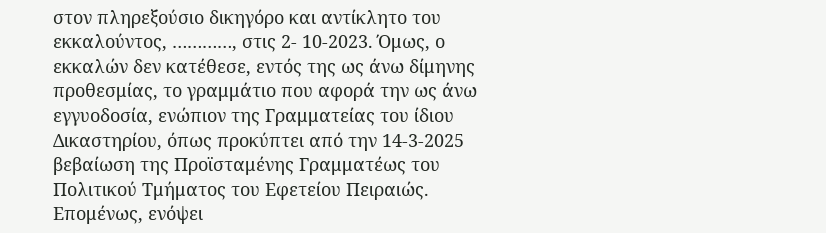στον πληρεξούσιο δικηγόρο και αντίκλητο του εκκαλούντος, …………, στις 2- 10-2023. Όμως, ο εκκαλών δεν κατέθεσε, εντός της ως άνω δίμηνης προθεσμίας, το γραμμάτιο που αφορά την ως άνω εγγυοδοσία, ενώπιον της Γραμματείας του ίδιου Δικαστηρίου, όπως προκύπτει από την 14-3-2025 βεβαίωση της Προϊσταμένης Γραμματέως του Πολιτικού Τμήματος του Εφετείου Πειραιώς. Επομένως, ενόψει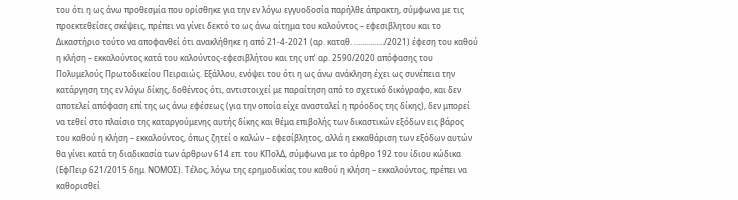του ότι η ως άνω προθεσμία που ορίσθηκε για την εν λόγω εγγυοδοσία παρήλθε άπρακτη, σύμφωνα με τις προεκτεθείσες σκέψεις, πρέπει να γίνει δεκτό το ως άνω αίτημα του καλούντος – εφεσιβλητου και το Δικαστήριο τούτο να αποφανθεί ότι ανακλήθηκε η από 21-4-2021 (αρ. καταθ. ……………/2021) έφεση του καθού η κλήση – εκκαλούντος κατά του καλούντος-εφεσιβλήτου και της υπ’ αρ. 2590/2020 απόφασης του Πολυμελούς Πρωτοδικείου Πειραιώς. Εξάλλου, ενόψει του ότι η ως άνω ανάκληση έχει ως συνέπεια την κατάργηση της εν λόγω δίκης, δοθέντος ότι, αντιστοιχεί με παραίτηση από το σχετικό δικόγραφο, και δεν αποτελεί απόφαση επί της ως άνω εφέσεως (για την οποία είχε ανασταλεί η πρόοδος της δίκης), δεν μπορεί να τεθεί στο πλαίσιο της καταργούμενης αυτής δίκης και θέμα επιβολής των δικαστικών εξόδων εις βάρος του καθού η κλήση – εκκαλούντος, όπως ζητεί ο καλών – εφεσίβλητος, αλλά η εκκαθάριση των εξόδων αυτών θα γίνει κατά τη διαδικασία των άρθρων 614 επ. του ΚΠολΔ, σύμφωνα με το άρθρο 192 του ίδιου κώδικα (ΕφΠειρ 621/2015 δημ. ΝΟΜΟΣ). Τέλος, λόγω της ερημοδικίας του καθού η κλήση – εκκαλούντος, πρέπει να καθορισθεί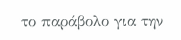το παράβολο για την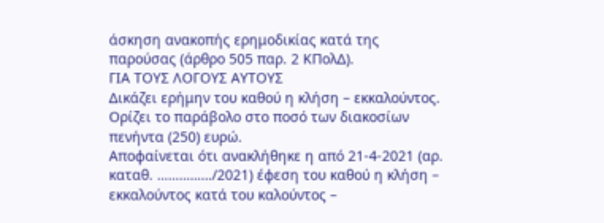άσκηση ανακοπής ερημοδικίας κατά της παρούσας (άρθρο 505 παρ. 2 ΚΠολΔ).
ΓΙΑ ΤΟΥΣ ΛΟΓΟΥΣ ΑΥΤΟΥΣ
Δικάζει ερήμην του καθού η κλήση – εκκαλούντος.
Ορίζει το παράβολο στο ποσό των διακοσίων πενήντα (250) ευρώ.
Αποφαίνεται ότι ανακλήθηκε η από 21-4-2021 (αρ. καταθ. ……………/2021) έφεση του καθού η κλήση – εκκαλούντος κατά του καλούντος –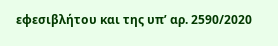εφεσιβλήτου και της υπ’ αρ. 2590/2020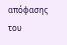απόφασης του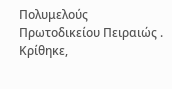Πολυμελούς Πρωτοδικείου Πειραιώς .
Κρίθηκε,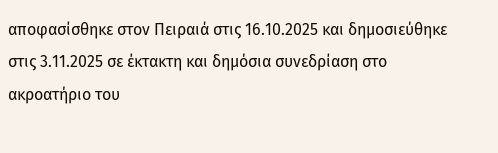αποφασίσθηκε στον Πειραιά στις 16.10.2025 και δημοσιεύθηκε στις 3.11.2025 σε έκτακτη και δημόσια συνεδρίαση στο ακροατήριο του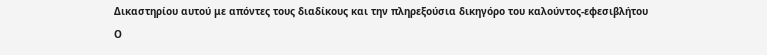Δικαστηρίου αυτού με απόντες τους διαδίκους και την πληρεξούσια δικηγόρο του καλούντος-εφεσιβλήτου
Ο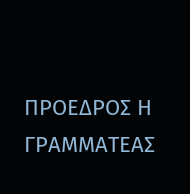ΠΡΟΕΔΡΟΣ Η ΓΡΑΜΜΑΤΕΑΣ